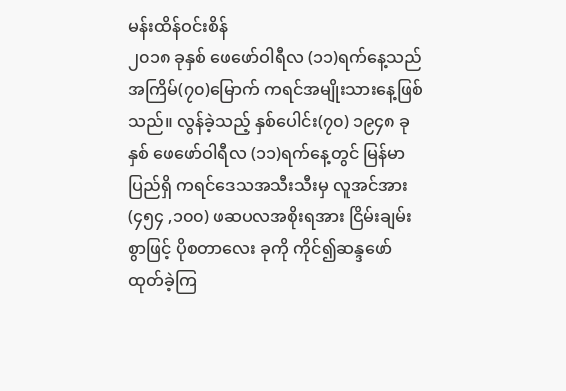မန်းထိန်ဝင်းစိန်
၂၀၁၈ ခုနှစ် ဖေဖော်ဝါရီလ (၁၁)ရက်နေ့သည် အကြိမ်(၇၀)မြောက် ကရင်အမျိုးသားနေ့ဖြစ် သည်။ လွန်ခဲ့သည့် နှစ်ပေါင်း(၇၀) ၁၉၄၈ ခုနှစ် ဖေဖော်ဝါရီလ (၁၁)ရက်နေ့တွင် မြန်မာပြည်ရှိ ကရင်ဒေသအသီးသီးမှ လူအင်အား(၄၅၄ ,၁၀၀) ဖဆပလအစိုးရအား ငြိမ်းချမ်းစွာဖြင့် ပိုစတာလေး ခုကို ကိုင်၍ဆန္ဒဖော်ထုတ်ခဲ့ကြ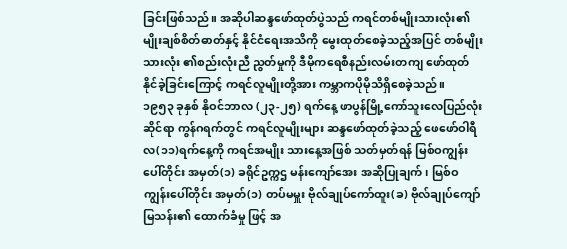ခြင်းဖြစ်သည်။ အဆိုပါဆန္ဒဖော်ထုတ်ပွဲသည် ကရင်တစ်မျိုးသားလုံး၏ မျိုးချစ်စိတ်ဓာတ်နှင့် နိုင်ငံရေးအသိကို မွေးထုတ်စေခဲ့သည့်အပြင် တစ်မျိုးသားလုံး ၏စည်းလုံးညီ ညွတ်မှုကို ဒီမိုကရေစီနည်းလမ်းတကျ ဖော်ထုတ်နိုင်ခဲ့ခြင်းကြောင့် ကရင်လူမျိုးတို့အား ကမ္ဘာကပိုမိုသိရှိစေခဲ့သည်။
၁၉၅၃ ခုနှစ် နိုဝင်ဘာလ (၂၃-၂၅) ရက်နေ့ ဖာပွန်မြို့ကော်သူးလေပြည်လုံးဆိုင်ရာ ကွန်ဂရက်တွင် ကရင်လူမျိုးများ ဆန္ဒဖော်ထုတ်ခဲ့သည့် ဖေဖော်ဝါရီလ(၁၁)ရက်နေ့ကို ကရင်အမျိုး သားနေ့အဖြစ် သတ်မှတ်ရန် မြစ်ဝကျွန်းပေါ်တိုင်း အမှတ်(၁) ခရိုင်ဥက္ကဌ မန်းကျော်အေး အဆိုပြုချက်၊ မြစ်ဝကျွန်းပေါ်တိုင်း အမှတ်(၁) တပ်မမှူး ဗိုလ်ချုပ်ကော်ထူး(ခ) ဗိုလ်ချုပ်ကျော်မြသန်း၏ ထောက်ခံမှု ဖြင့် အ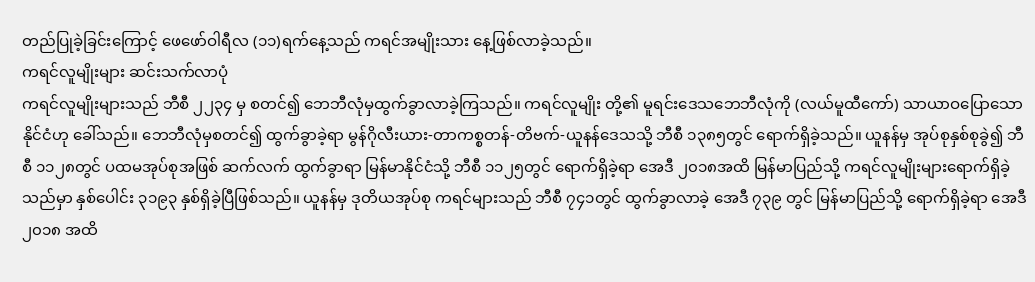တည်ပြုခဲ့ခြင်းကြောင့် ဖေဖော်ဝါရီလ (၁၁)ရက်နေ့သည် ကရင်အမျိုးသား နေ့ဖြစ်လာခဲ့သည်။
ကရင်လူမျိုးများ ဆင်းသက်လာပုံ
ကရင်လူမျိုးများသည် ဘီစီ ၂၂၃၄ မှ စတင်၍ ဘေဘီလုံမှထွက်ခွာလာခဲ့ကြသည်။ ကရင်လူမျိုး တို့၏ မူရင်းဒေသဘေဘီလုံကို (လယ်မူထီကော်) သာယာဝပြောသောနိုင်ငံဟု ခေါ်သည်။ ဘေဘီလုံမှစတင်၍ ထွက်ခွာခဲ့ရာ မွန်ဂိုလီးယား-တာကစ္စတန်-တိဗက်-ယူနန်ဒေသသို့ ဘီစီ ၁၃၈၅တွင် ရောက်ရှိခဲ့သည်။ ယူနန်မှ အုပ်စုနှစ်စုခွဲ၍ ဘီစီ ၁၁၂၈တွင် ပထမအုပ်စုအဖြစ် ဆက်လက် ထွက်ခွာရာ မြန်မာနိုင်ငံသို့ ဘီစီ ၁၁၂၅တွင် ရောက်ရှိခဲ့ရာ အေဒီ ၂၀၁၈အထိ မြန်မာပြည်သို့ ကရင်လူမျိုးများရောက်ရှိခဲ့သည်မှာ နှစ်ပေါင်း ၃၁၉၃ နှစ်ရှိခဲ့ပြီဖြစ်သည်။ ယူနန်မှ ဒုတိယအုပ်စု ကရင်များသည် ဘီစီ ၇၄၁တွင် ထွက်ခွာလာခဲ့ အေဒီ ၇၃၉ တွင် မြန်မာပြည်သို့ ရောက်ရှိခဲ့ရာ အေဒီ ၂၀၁၈ အထိ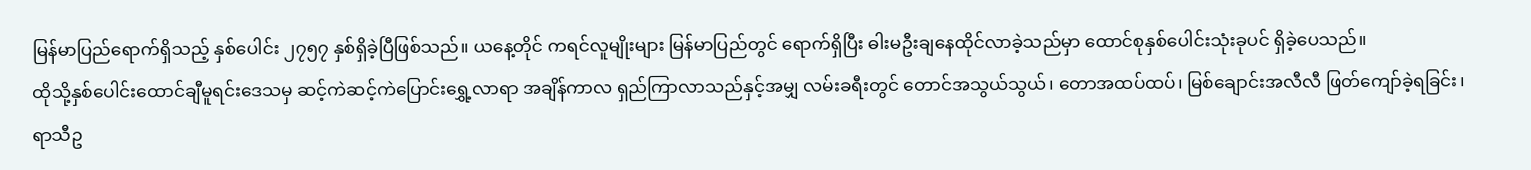မြန်မာပြည်ရောက်ရှိသည့် နှစ်ပေါင်း ၂၇၅၇ နှစ်ရှိခဲ့ပြီဖြစ်သည်။ ယနေ့တိုင် ကရင်လူမျိုးများ မြန်မာပြည်တွင် ရောက်ရှိပြီး ဓါးမဦးချနေထိုင်လာခဲ့သည်မှာ ထောင်စုနှစ်ပေါင်းသုံးခုပင် ရှိခဲ့ပေသည်။
ထိုသို့နှစ်ပေါင်းထောင်ချီမူရင်းဒေသမှ ဆင့်ကဲဆင့်ကဲပြောင်းရွှေ့လာရာ အချိန်ကာလ ရှည်ကြာလာသည်နှင့်အမျှ လမ်းခရီးတွင် တောင်အသွယ်သွယ်၊ တောအထပ်ထပ်၊ မြစ်ချောင်းအလီလီ ဖြတ်ကျော်ခဲ့ရခြင်း၊ ရာသီဥ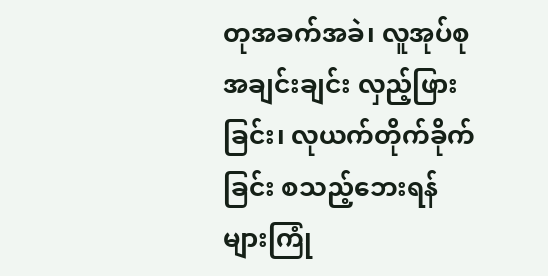တုအခက်အခဲ၊ လူအုပ်စုအချင်းချင်း လှည့်ဖြားခြင်း၊ လုယက်တိုက်ခိုက်ခြင်း စသည့်ဘေးရန်များကြုံ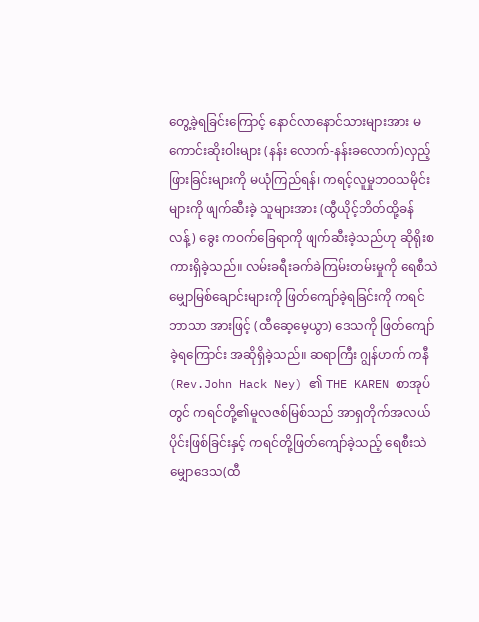တွေ့ခဲ့ရခြင်းကြောင့် နောင်လာနောင်သားများအား မကောင်းဆိုးဝါးများ (နန်း လောက်-နန်းခလောက်)လှည့်ဖြားခြင်းများကို မယုံကြည်ရန်၊ ကရင့်လူမှုဘဝသမိုင်းများကို ဖျက်ဆီးခဲ့ သူများအား (ထွီယိုင့်ဘိတ်ထို့ခန်လန့်) ခွေး ကဝက်ခြေရာကို ဖျက်ဆီးခဲ့သည်ဟု ဆိုရိုးစကားရှိခဲ့သည်။ လမ်းခရီးခက်ခဲကြမ်းတမ်းမှုကို ရေစီသဲမျှောမြစ်ချောင်းများကို ဖြတ်ကျော်ခဲ့ရခြင်းကို ကရင်ဘာသာ အားဖြင့် (ထီဆေ့မေ့ယွာ) ဒေသကို ဖြတ်ကျော်ခဲ့ရကြောင်း အဆိုရှိခဲ့သည်။ ဆရာကြီး ဂျွန်ဟက် ကနီ(Rev.John Hack Ney) ၏ THE KAREN စာအုပ်တွင် ကရင်တို့၏မူလဇစ်မြစ်သည် အာရှတိုက်အလယ်ပိုင်းဖြစ်ခြင်းနှင့် ကရင်တို့ဖြတ်ကျော်ခဲ့သည့် ရေစီးသဲမျှောဒေသ(ထီ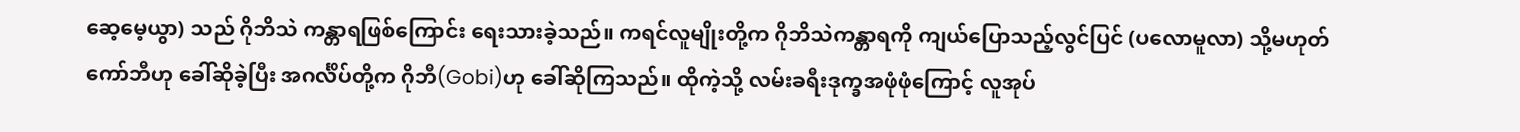ဆေ့မေ့ယွာ) သည် ဂိုဘိသဲ ကန္တာရဖြစ်ကြောင်း ရေးသားခဲ့သည်။ ကရင်လူမျိုးတို့က ဂိုဘိသဲကန္တာရကို ကျယ်ပြောသည့်လွင်ပြင် (ပလောမူလာ) သို့မဟုတ် ကော်ဘီဟု ခေါ်ဆိုခဲ့ပြီး အဂင်္လိပ်တို့က ဂိုဘီ(Gobi)ဟု ခေါ်ဆိုကြသည်။ ထိုကဲ့သို့ လမ်းခရီးဒုက္ခအဖုံဖုံကြောင့် လူအုပ်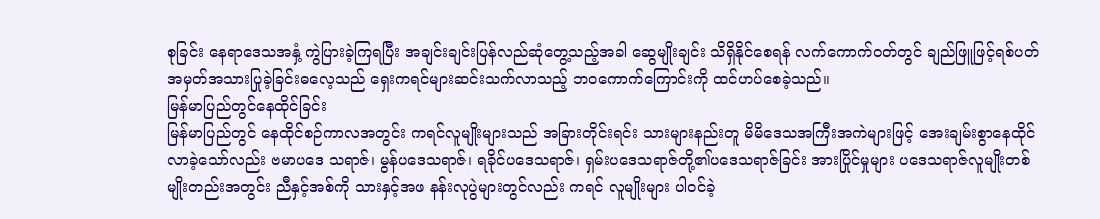စုခြင်း နေရာဒေသအနှံ့ ကွဲပြားခဲ့ကြရပြီး အချင်းချင်းပြန်လည်ဆုံတွေ့သည့်အခါ ဆွေမျိုးချင်း သိရှိနိုင်စေရန် လက်ကောက်ဝတ်တွင် ချည်ဖြူဖြင့်ရစ်ပတ်အမှတ်အသားပြုခဲ့ခြင်းဓလေ့သည် ရှေးကရင်များဆင်းသက်လာသည့် ဘဝကောက်ကြောင်းကို ထင်ဟပ်စေခဲ့သည်။
မြန်မာပြည်တွင်နေထိုင်ခြင်း
မြန်မာပြည်တွင် နေထိုင်စဉ်ကာလအတွင်း ကရင်လူမျိုးများသည် အခြားတိုင်းရင်း သားများနည်းတူ မိမိဒေသအကြီးအကဲများဖြင့် အေးချမ်းစွာနေထိုင်လာခဲ့သော်လည်း ဗမာပဒေ သရာဇ်၊ မွန်ပဒေသရာဇ်၊ ရခိုင်ပဒေသရာဇ်၊ ရှမ်းပဒေသရာဇ်တို့၏ပဒေသရာဇ်ခြင်း အားပြိုင်မှုများ ပဒေသရာဇ်လူမျိုးတစ်မျိုးတည်းအတွင်း ညီနှင့်အစ်ကို သားနှင့်အဖ နန်းလုပွဲများတွင်လည်း ကရင် လူမျိုးများ ပါဝင်ခဲ့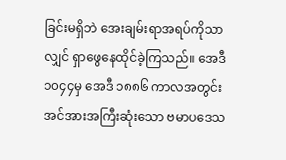ခြင်းမရှိဘဲ အေးချမ်းရာအရပ်ကိုသာလျှင် ရှာဖွေနေထိုင်ခဲ့ကြသည်။ အေဒီ ၁၀၄၄မှ အေဒီ ၁၈၈၆ ကာလအတွင်း အင်အားအကြီးဆုံးသော ဗမာပဒေသ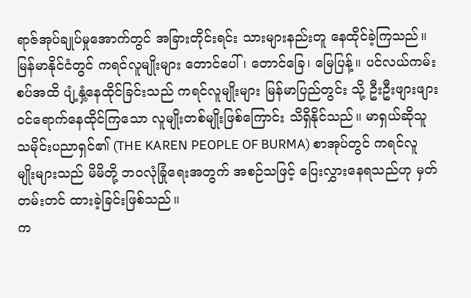ရာဇ်အုပ်ချုပ်မှုအောက်တွင် အခြားတိုင်းရင်း သားများနည်းတူ နေထိုင်ခဲ့ကြသည်။ မြန်မာနိုင်ငံတွင် ကရင်လူမျိုးများ တောင်ပေါ်၊ တောင်ခြေ၊ မြေပြန့်။ ပင်လယ်ကမ်းစပ်အထိ ပျံ့နှံ့နေထိုင်ခြင်းသည် ကရင်လူမျိုးများ မြန်မာပြည်တွင်း သို့ ဦးဦးဖျားဖျားဝင်ရောက်နေထိုင်ကြသော လူမျိုးတစ်မျိုးဖြစ်ကြောင်း သိရှိနိုင်သည်။ မာရှယ်ဆိုသူ သမိုင်းပညာရှင်၏ (THE KAREN PEOPLE OF BURMA) စာအုပ်တွင် ကရင်လူမျိုးများသည် မိမိတို့ ဘဝလုံခြုံရေးအတွက် အစဉ်သဖြင့် ပြေးလွှားနေရသည်ဟု မှတ်တမ်းတင် ထားခဲ့ခြင်းဖြစ်သည်။
က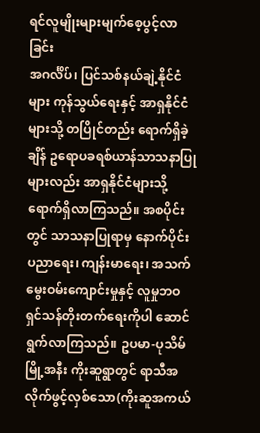ရင်လူမျိုးများမျက်စေ့ပွင့်လာခြင်း
အဂင်္လိပ်၊ ပြင်သစ်နယ်ချဲ့နိုင်ငံများ ကုန်သွယ်ရေးနှင့် အာရှနိုင်ငံများသို့ တပြိုင်တည်း ရောက်ရှိခဲ့ချိန် ဥရောပခရစ်ယာန်သာသနာပြုများလည်း အာရှနိုင်ငံများသို့ရောက်ရှိလာကြသည်။ အစပိုင်းတွင် သာသနာပြုရာမှ နောက်ပိုင်း ပညာရေး၊ ကျန်းမာရေး၊ အသက်မွေးဝမ်းကျောင်းမှုနှင့် လူမှုဘဝရှင်သန်တိုးတက်ရေးကိုပါ ဆောင်ရွက်လာကြသည်။ ဥပမာ-ပုသိမ်မြို့အနီး ကိုးဆူရွာတွင် ရာသီအလိုက်ဖွင့်လှစ်သော(ကိုးဆူအကယ်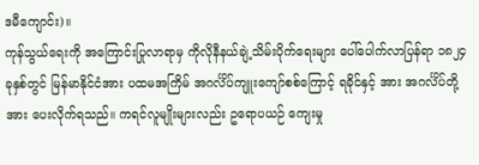ဒမီကျောင်း)။
ကုန်သွယ်ရေးကို အကြောင်းပြုလာရာမှ ကိုလိုနီနယ်ချဲ့သိမ်းပိုက်ရေးများ ပေါ်ပေါက်လာပြန်ရာ ၁၈၂၄ ခုနှစ်တွင် မြန်မာနိုင်ငံအား ပထမအကြိမ် အဂင်္လိပ်ကျူးကျော်စစ်ကြောင့် ရခိုင်နှင့် အား အဂင်္လိပ်တို့အား ပေးလိုက်ရသည်။ ကရင်လူမျိုးများလည်း ဥရောပယဉ် ကျေးမှု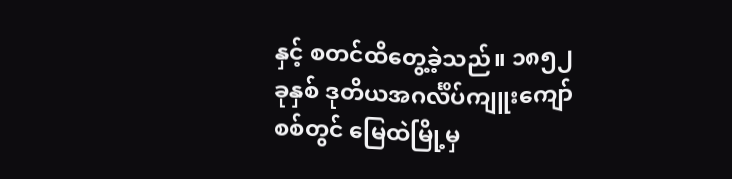နှင့် စတင်ထိတွေ့ခဲ့သည်။ ၁၈၅၂ ခုနှစ် ဒုတိယအဂင်္လိပ်ကျူးကျော်စစ်တွင် မြေထဲမြို့မှ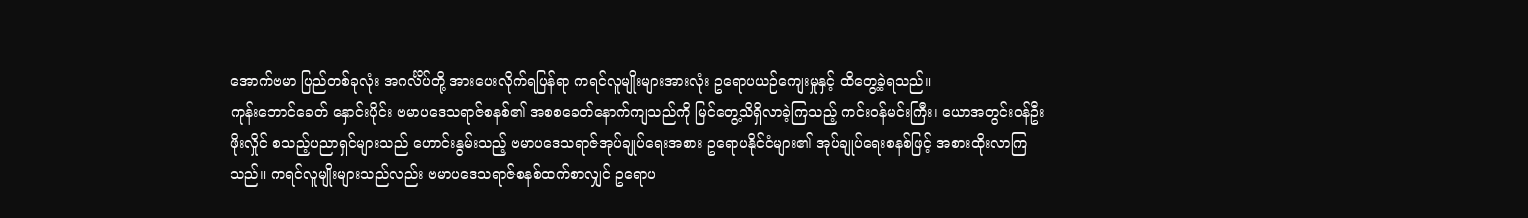အောက်ဗမာ ပြည်တစ်ခုလုံး အဂင်္လိပ်တို့ အားပေးလိုက်ရပြန်ရာ ကရင်လူမျိုးများအားလုံး ဥရောပယဉ်ကျေးမှုနှင့် ထိတွေ့ခဲ့ရသည်။
ကုန်းဘောင်ခေတ် နှောင်းပိုင်း ဗမာပဒေသရာဇ်စနစ်၏ အစစခေတ်နောက်ကျသည်ကို မြင်တွေ့သိရှိလာခဲ့ကြသည့် ကင်းဝန်မင်းကြီး၊ ယောအတွင်းဝန်ဦးဖိုးလှိုင် စသည့်ပညာရှင်များသည် ဟောင်းနွမ်းသည့် ဗမာပဒေသရာဇ်အုပ်ချုပ်ရေးအစား ဥရောပနိုင်ငံများ၏ အုပ်ချုပ်ရေးစနစ်ဖြင့် အစားထိုးလာကြသည်။ ကရင်လူမျိုးများသည်လည်း ဗမာပဒေသရာဇ်စနစ်ထက်စာလျှင် ဥရောပ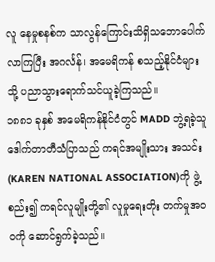လူ နေမှုစနစ်က သာလွန်ကြောင်းသိရှိသဘောပေါက်လာကြပြီး အဂင်္လန်၊ အမေရိကန် စသည့်နိုင်ငံများသို့ ပညာသွားရောက်သင်ယူခဲ့ကြသည်။
၁၈၈၁ ခုနှစ် အမေရိကန်နိုင်ငံတွင် MADD ဘွဲ့ရခဲ့သူ ဒေါက်တာတီသံပြာသည် ကရင်အမျိုးသား အသင်း (KAREN NATIONAL ASSOCIATION)ကို ဖွဲ့စည်း၍ ကရင်လူမျိုးတို့၏ လူမှုရေးတိုး တက်မှုအဝဝကို ဆောင်ရွက်ခဲ့သည်။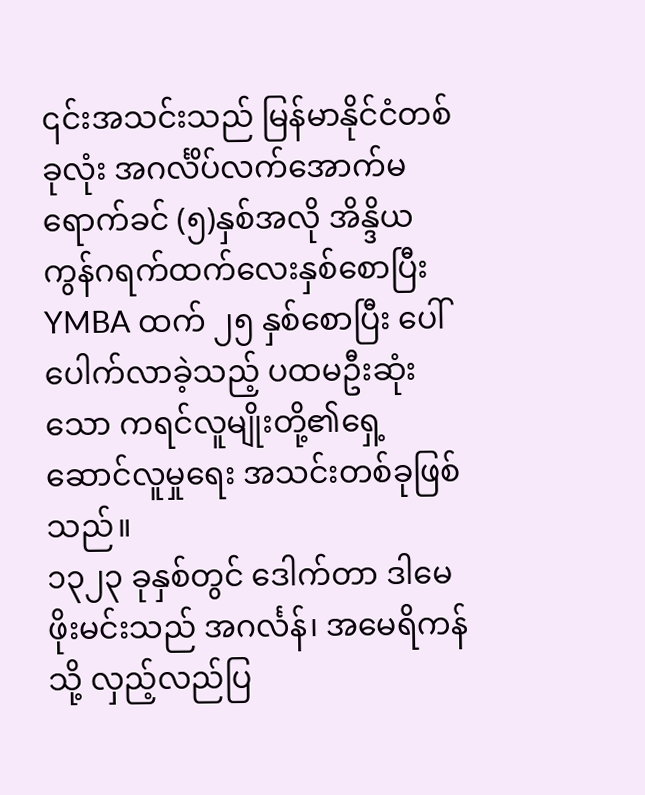၎င်းအသင်းသည် မြန်မာနိုင်ငံတစ်ခုလုံး အဂင်္လိပ်လက်အောက်မရောက်ခင် (၅)နှစ်အလို အိန္ဒိယ ကွန်ဂရက်ထက်လေးနှစ်စောပြီး YMBA ထက် ၂၅ နှစ်စောပြီး ပေါ်ပေါက်လာခဲ့သည့် ပထမဦးဆုံးသော ကရင်လူမျိုးတို့၏ရှေ့ဆောင်လူမှုရေး အသင်းတစ်ခုဖြစ်သည်။
၁၃၂၃ ခုနှစ်တွင် ဒေါက်တာ ဒါမေဖိုးမင်းသည် အဂင်္လန်၊ အမေရိကန်သို့ လှည့်လည်ပြ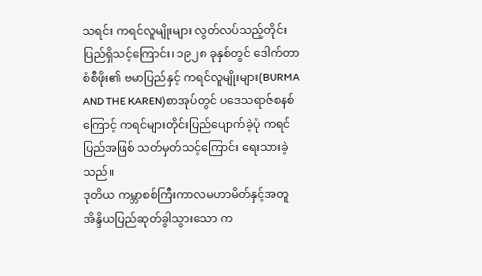သရင်း ကရင်လူမျိုးများ လွတ်လပ်သည့်တိုင်းပြည်ရှိသင့်ကြောင်း၊ ၁၉၂၈ ခုနှစ်တွင် ဒေါက်တာစံစီဖိုး၏ ဗမာပြည်နှင့် ကရင်လူမျိုးများ(BURMA AND THE KAREN)စာအုပ်တွင် ပဒေသရာဇ်စနစ်ကြောင့် ကရင်များတိုင်းပြည်ပျောက်ခဲ့ပုံ ကရင်ပြည်အဖြစ် သတ်မှတ်သင့်ကြောင်း ရေးသားခဲ့သည်။
ဒုတိယ ကမ္ဘာစစ်ကြီးကာလမဟာမိတ်နှင့်အတူ အိန္ဒိယပြည်ဆုတ်ခွါသွားသော က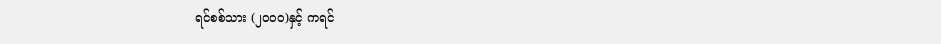ရင်စစ်သား (၂၀၀၀)နှင့် ကရင်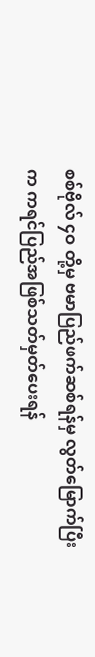စစ်ဗိုလ် ၄ဝ တို့မှ ဗမာပြည်ဖက်ဆစ်ရန်မှ လွတ်မြောက်ပြီးက ကရင်ပြည်အဖြစ်သတ်မှတ်ပေးရန်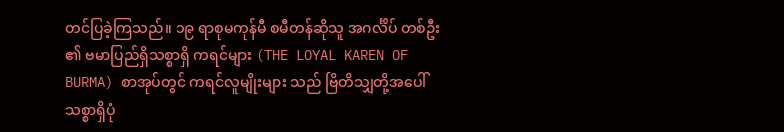တင်ပြခဲ့ကြသည်။ ၁၉ ရာစုမကုန်မီ စမီတန်ဆိုသူ အဂင်္လိပ် တစ်ဦး ၏ ဗမာပြည်ရှိသစ္စာရှိ ကရင်များ (THE LOYAL KAREN OF BURMA) စာအုပ်တွင် ကရင်လူမျိုးများ သည် ဗြိတိသျှတို့အပေါ် သစ္စာရှိပုံ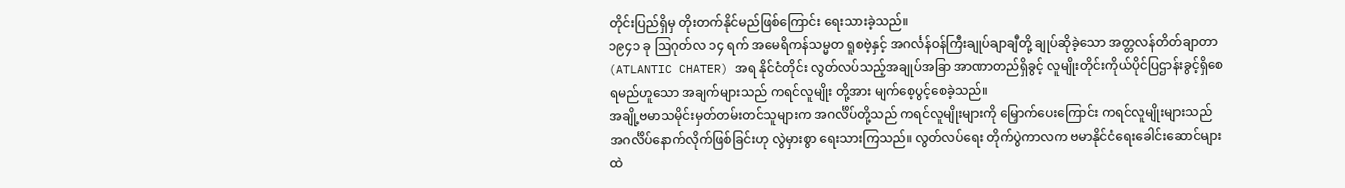တိုင်းပြည်ရှိမှ တိုးတက်နိုင်မည်ဖြစ်ကြောင်း ရေးသားခဲ့သည်။
၁၉၄၁ ခု ဩဂုတ်လ ၁၄ ရက် အမေရိကန်သမ္မတ ရူစဗဲ့နှင့် အဂင်္လန်ဝန်ကြီးချုပ်ချာချီတို့ ချုပ်ဆိုခဲ့သော အတ္တလန်တိတ်ချာတာ(ATLANTIC CHATER) အရ နိုင်ငံတိုင်း လွတ်လပ်သည့်အချုပ်အခြာ အာဏာတည်ရှိခွင့် လူမျိုးတိုင်းကိုယ်ပိုင်ပြဌာန်းခွင့်ရှိစေရမည်ဟူသော အချက်များသည် ကရင်လူမျိုး တို့အား မျက်စေ့ပွင့်စေခဲ့သည်။
အချို့ဗမာသမိုင်းမှတ်တမ်းတင်သူများက အဂင်္လိပ်တို့သည် ကရင်လူမျိုးများကို မြှောက်ပေးကြောင်း ကရင်လူမျိုးများသည် အဂင်္လိပ်နောက်လိုက်ဖြစ်ခြင်းဟု လွဲမှားစွာ ရေးသားကြသည်။ လွတ်လပ်ရေး တိုက်ပွဲကာလက ဗမာနိုင်ငံရေးခေါင်းဆောင်များထဲ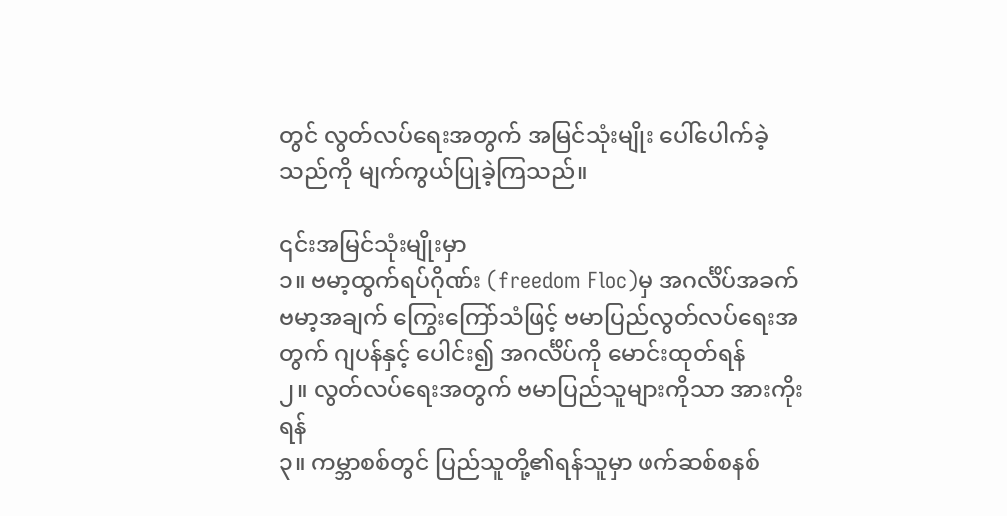တွင် လွတ်လပ်ရေးအတွက် အမြင်သုံးမျိုး ပေါ်ပေါက်ခဲ့သည်ကို မျက်ကွယ်ပြုခဲ့ကြသည်။

၎င်းအမြင်သုံးမျိုးမှာ
၁။ ဗမာ့ထွက်ရပ်ဂိုဏ်း (freedom Floc)မှ အဂင်္လိပ်အခက် ဗမာ့အချက် ကြွေးကြော်သံဖြင့် ဗမာပြည်လွတ်လပ်ရေးအတွက် ဂျပန်နှင့် ပေါင်း၍ အဂင်္လိပ်ကို မောင်းထုတ်ရန်
၂။ လွတ်လပ်ရေးအတွက် ဗမာပြည်သူများကိုသာ အားကိုးရန်
၃။ ကမ္ဘာစစ်တွင် ပြည်သူတို့၏ရန်သူမှာ ဖက်ဆစ်စနစ်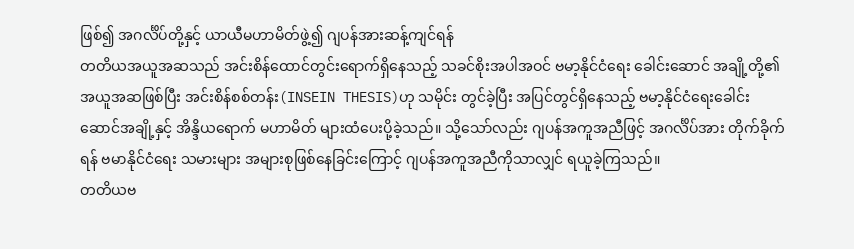ဖြစ်၍ အဂင်္လိပ်တို့နှင့် ယာယီမဟာမိတ်ဖွဲ့၍ ဂျပန်အားဆန့်ကျင်ရန်
တတိယအယူအဆသည် အင်းစိန်ထောင်တွင်းရောက်ရှိနေသည့် သခင်စိုးအပါအဝင် ဗမာ့နိုင်ငံရေး ခေါင်းဆောင် အချို့တို့၏ အယူအဆဖြစ်ပြီး အင်းစိန်စစ်တန်း(INSEIN THESIS)ဟု သမိုင်း တွင်ခဲ့ပြီး အပြင်တွင်ရှိနေသည့် ဗမာ့နိုင်ငံရေးခေါင်းဆောင်အချို့နှင့် အိန္ဒိယရောက် မဟာမိတ် များထံပေးပို့ခဲ့သည်။ သို့သော်လည်း ဂျပန်အကူအညီဖြင့် အဂင်္လိပ်အား တိုက်ခိုက်ရန် ဗမာနိုင်ငံရေး သမားများ အများစုဖြစ်နေခြင်းကြောင့် ဂျပန်အကူအညီကိုသာလျှင် ရယူခဲ့ကြသည်။
တတိယဗ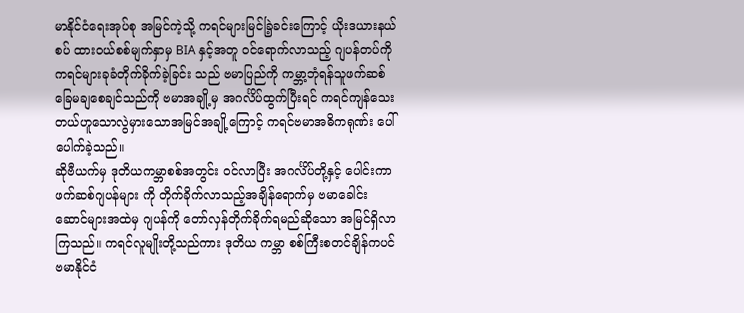မာနိုင်ငံရေးအုပ်စု အမြင်ကဲ့သို့ ကရင်များမြင်ခြဲ့ခင်းကြောင့် ယိုးဒယားနယ်စပ် ထားဝယ်စစ်မျက်နှာမှ BIA နှင့်အတူ ဝင်ရောက်လာသည့် ဂျပန်တပ်ကို ကရင်များခုခံတိုက်ခိုက်ခဲ့ခြင်း သည် ဗမာပြည်ကို ကမ္ဘာ့ဘုံရန်သူဖက်ဆစ် ခြေမချစေချင်သည်ကို ဗမာအချို့မှ အဂင်္လိပ်ထွက်ပြီးရင် ကရင်ကျန်သေးတယ်ဟူသောလွဲမှားသောအမြင်အချို့ကြောင့် ကရင်ဗမာအဓိကရုဏ်း ပေါ်ပေါက်ခဲ့သည်။
ဆိုဗီယက်မှ ဒုတိယကမ္ဘာစစ်အတွင်း ဝင်လာပြီး အဂင်္လိပ်တို့နှင့် ပေါင်းကာ ဖက်ဆစ်ဂျပန်များ ကို တိုက်ခိုက်လာသည့်အချိန်ရောက်မှ ဗမာခေါင်းဆောင်များအထဲမှ ဂျပန်ကို တော်လှန်တိုက်ခိုက်ရမည်ဆိုသော အမြင်ရှိလာကြသည်။ ကရင်လူမျိုးတို့သည်ကား ဒုတိယ ကမ္ဘာ စစ်ကြီးစတင်ချိန်ကပင် ဗမာနိုင်ငံ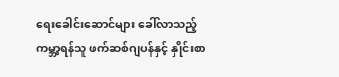ရေးခေါင်းဆောင်များ ခေါ်လာသည့် ကမ္ဘာ့ရန်သူ ဖက်ဆစ်ဂျပန်နှင့် နှိုင်းစာ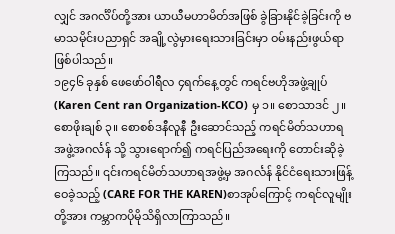လျှင် အဂင်္လိပ်တို့အား ယာယီမဟာမိတ်အဖြစ် ခွဲခြားနိုင်ခဲ့ခြင်းကို ဗမာသမိုင်းပညာရှင် အချို့လွဲမှားရေးသားခြင်းမှာ ဝမ်းနည်းဖွယ်ရာဖြစ်ပါသည်။
၁၉၄၆ ခုနှစ် ဖေဖော်ဝါရီလ ၄ရက်နေ့တွင် ကရင်ဗဟိုအဖွဲ့ချုပ်(Karen Cent ran Organization-KCO) မှ ၁။ စောသာဒင် ၂။ စောဖိုးချစ် ၃။ စောစစ်ဒနီလူနီ ဦးဆောင်သည့် ကရင်မိတ်သဟာရ အဖွဲ့အဂင်္လန် သို့ သွားရောက်၍ ကရင်ပြည်အရေးကို တောင်းဆိုခဲ့ကြသည်။ ၎င်းကရင်မိတ်သဟာရအဖွဲ့မှ အဂင်္လန် နိုင်ငံရေးသားဖြန့်ဝေခဲ့သည့် (CARE FOR THE KAREN)စာအုပ်ကြောင့် ကရင်လူမျိုးတို့အား ကမ္ဘာကပိုမိုသိရှိလာကြာသည်။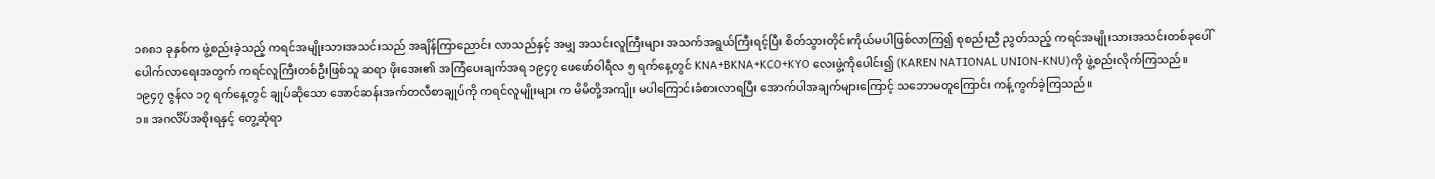၁၈၈၁ ခုနှစ်က ဖွဲ့စည်းခဲ့သည့် ကရင်အမျိုးသားအသင်းသည် အချိန်ကြာညောင်း လာသည်နှင့် အမျှ အသင်းလူကြီးများ အသက်အရွယ်ကြီးရင့်ပြီး စိတ်သွားတိုင်းကိုယ်မပါဖြစ်လာကြ၍ စုစည်းညီ ညွတ်သည့် ကရင်အမျိုးသားအသင်းတစ်ခုပေါ်ပေါက်လာရေးအတွက် ကရင်လူကြီးတစ်ဦးဖြစ်သူ ဆရာ ဖိုးအေး၏ အကြံပေးချက်အရ ၁၉၄၇ ဖေဖော်ဝါရီလ ၅ ရက်နေ့တွင် KNA+BKNA+KCO+KYO လေးဖွဲ့ကိုပေါင်း၍ (KAREN NATIONAL UNION-KNU)ကို ဖွဲ့စည်းလိုက်ကြသည်။
၁၉၄၇ ဇွန်လ ၁၇ ရက်နေ့တွင် ချုပ်ဆိုသော အောင်ဆန်းအက်တလီစာချုပ်ကို ကရင်လူမျိုးများ က မိမိတို့အကျိုး မပါကြောင်းခံစားလာရပြီး အောက်ပါအချက်များကြောင့် သဘောမတူကြောင်း ကန့်ကွက်ခဲ့ကြသည်။
၁။ အဂင်္လိပ်အစိုးရနှင့် တွေ့ဆုံရာ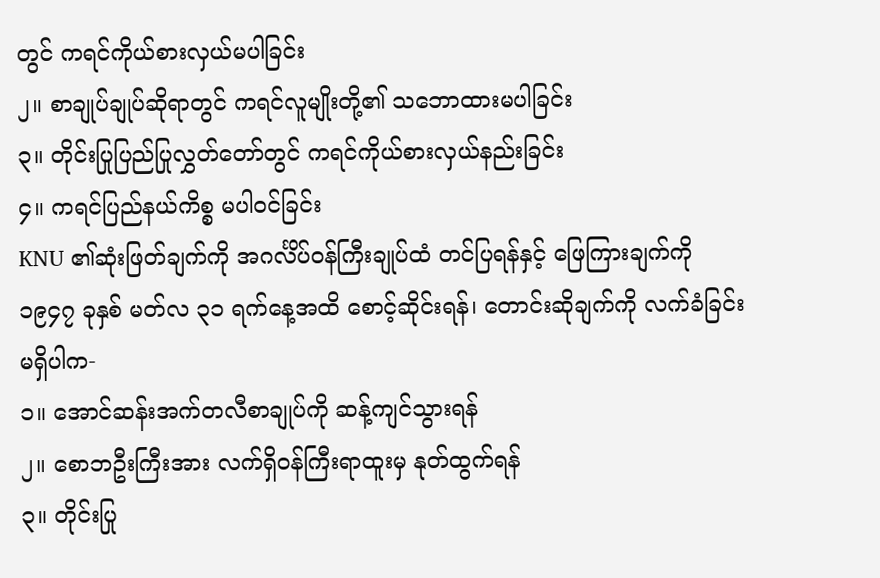တွင် ကရင်ကိုယ်စားလှယ်မပါခြင်း
၂။ စာချုပ်ချုပ်ဆိုရာတွင် ကရင်လူမျိုးတို့၏ သဘောထားမပါခြင်း
၃။ တိုင်းပြုပြည်ပြုလွှတ်တော်တွင် ကရင်ကိုယ်စားလှယ်နည်းခြင်း
၄။ ကရင်ပြည်နယ်ကိစ္စ မပါဝင်ခြင်း
KNU ၏ဆုံးဖြတ်ချက်ကို အဂင်္လိပ်ဝန်ကြီးချုပ်ထံ တင်ပြရန်နှင့် ဖြေကြားချက်ကို ၁၉၄၇ ခုနှစ် မတ်လ ၃၁ ရက်နေ့အထိ စောင့်ဆိုင်းရန်၊ တောင်းဆိုချက်ကို လက်ခံခြင်းမရှိပါက-
၁။ အောင်ဆန်းအက်တလီစာချုပ်ကို ဆန့်ကျင်သွားရန်
၂။ စောဘဦးကြီးအား လက်ရှိဝန်ကြီးရာထူးမှ နုတ်ထွက်ရန်
၃။ တိုင်းပြု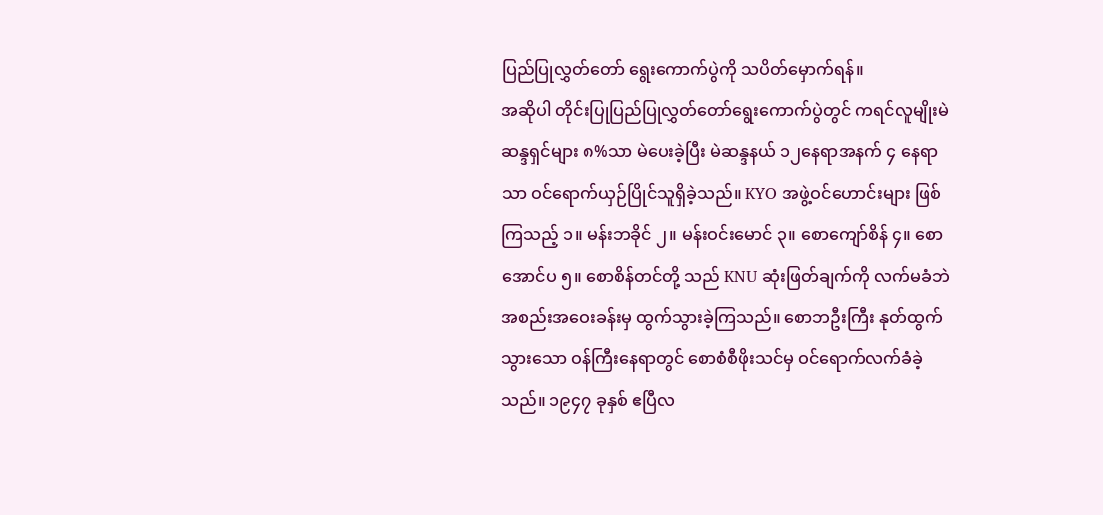ပြည်ပြုလွှတ်တော် ရွေးကောက်ပွဲကို သပိတ်မှောက်ရန်။
အဆိုပါ တိုင်းပြုပြည်ပြုလွှတ်တော်ရွေးကောက်ပွဲတွင် ကရင်လူမျိုးမဲဆန္ဒရှင်များ ၈%သာ မဲပေးခဲ့ပြီး မဲဆန္ဒနယ် ၁၂နေရာအနက် ၄ နေရာသာ ဝင်ရောက်ယှဉ်ပြိုင်သူရှိခဲ့သည်။ KYO အဖွဲ့ဝင်ဟောင်းများ ဖြစ်ကြသည့် ၁။ မန်းဘခိုင် ၂။ မန်းဝင်းမောင် ၃။ စောကျော်စိန် ၄။ စောအောင်ပ ၅။ စောစိန်တင်တို့ သည် KNU ဆုံးဖြတ်ချက်ကို လက်မခံဘဲ အစည်းအဝေးခန်းမှ ထွက်သွားခဲ့ကြသည်။ စောဘဦးကြီး နုတ်ထွက်သွားသော ဝန်ကြီးနေရာတွင် စောစံစီဖိုးသင်မှ ဝင်ရောက်လက်ခံခဲ့သည်။ ၁၉၄၇ ခုနှစ် ဧပြီလ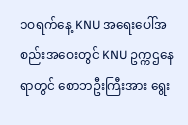၁ဝရက်နေ့ KNU အရေးပေါ်အစည်းအဝေးတွင် KNU ဥက္ကဌနေရာတွင် စောဘဦးကြီးအား ရွေး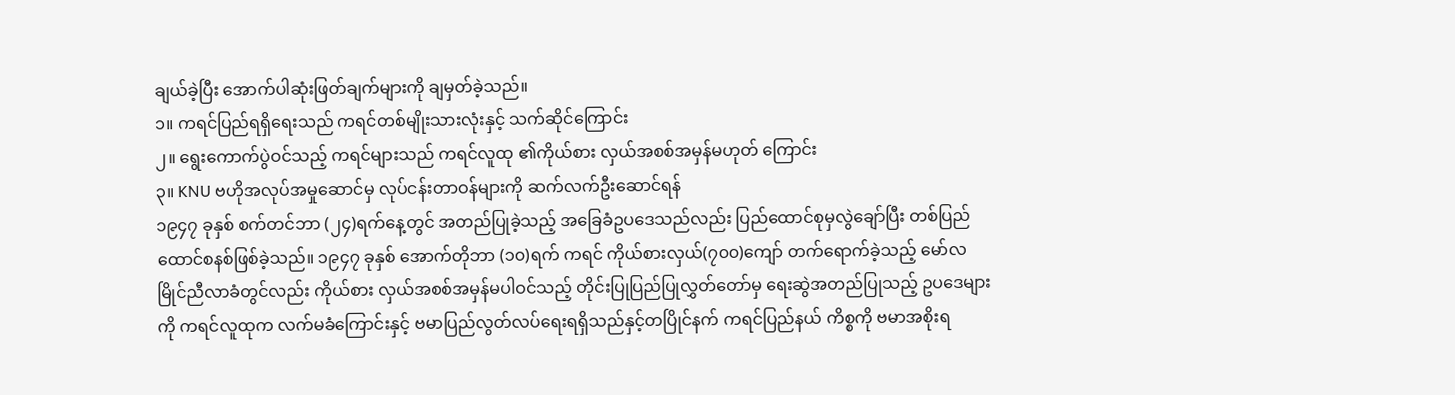ချယ်ခဲ့ပြီး အောက်ပါဆုံးဖြတ်ချက်များကို ချမှတ်ခဲ့သည်။
၁။ ကရင်ပြည်ရရှိရေးသည် ကရင်တစ်မျိုးသားလုံးနှင့် သက်ဆိုင်ကြောင်း
၂။ ရွေးကောက်ပွဲဝင်သည့် ကရင်များသည် ကရင်လူထု ၏ကိုယ်စား လှယ်အစစ်အမှန်မဟုတ် ကြောင်း
၃။ KNU ဗဟိုအလုပ်အမှုဆောင်မှ လုပ်ငန်းတာဝန်များကို ဆက်လက်ဦးဆောင်ရန်
၁၉၄၇ ခုနှစ် စက်တင်ဘာ (၂၄)ရက်နေ့တွင် အတည်ပြုခဲ့သည့် အခြေခံဥပဒေသည်လည်း ပြည်ထောင်စုမှလွဲချော်ပြီး တစ်ပြည်ထောင်စနစ်ဖြစ်ခဲ့သည်။ ၁၉၄၇ ခုနှစ် အောက်တိုဘာ (၁၀)ရက် ကရင် ကိုယ်စားလှယ်(၇၀၀)ကျော် တက်ရောက်ခဲ့သည့် မော်လမြိုင်ညီလာခံတွင်လည်း ကိုယ်စား လှယ်အစစ်အမှန်မပါဝင်သည့် တိုင်းပြုပြည်ပြုလွှတ်တော်မှ ရေးဆွဲအတည်ပြုသည့် ဥပဒေများကို ကရင်လူထုက လက်မခံကြောင်းနှင့် ဗမာပြည်လွတ်လပ်ရေးရရှိသည်နှင့်တပြိုင်နက် ကရင်ပြည်နယ် ကိစ္စကို ဗမာအစိုးရ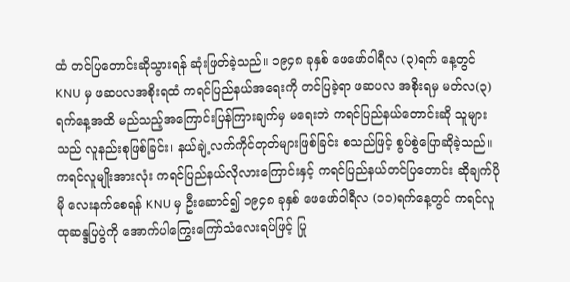ထံ တင်ပြတောင်းဆိုသွားရန် ဆုံးဖြတ်ခဲ့သည်။ ၁၉၄၈ ခုနှစ် ဖေဖော်ဝါရီလ (၃)ရက် နေ့တွင် KNU မှ ဖဆပလအစိုးရထံ ကရင်ပြည်နယ်အရေးကို တင်ပြခဲ့ရာ ဖဆပလ အစိုးရမှ မတ်လ(၃)ရက်နေ့အထိ မည်သည့်အကြောင်းပြန်ကြားချက်မှ မရေးဘဲ ကရင်ပြည်နယ်တောင်းဆို သူများသည် လူနည်းစုဖြစ်ခြင်း၊ နယ်ချဲ့လက်ကိုင်တုတ်များဖြစ်ခြင်း စသည်ဖြင့် စွပ်စွဲပြောဆိုခဲ့သည်။ ကရင်လူမျိုးအားလုံး ကရင်ပြည်နယ်လိုလားကြောင်းနှင့် ကရင်ပြည်နယ်တင်ပြတောင်း ဆိုချက်ပိုမို လေးနက်စေရန် KNU မှ ဦးဆောင်၍ ၁၉၄၈ ခုနှစ် ဖေဖော်ဝါရီလ (၁၁)ရက်နေ့တွင် ကရင်လူထုဆန္ဒပြပွဲကို အောက်ပါကြွေးကြော်သံလေးရပ်ဖြင့် ပြု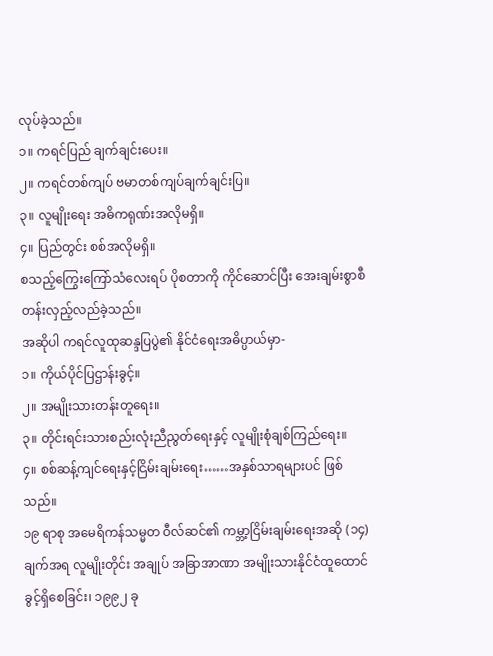လုပ်ခဲ့သည်။
၁။ ကရင်ပြည် ချက်ချင်းပေး။
၂။ ကရင်တစ်ကျပ် ဗမာတစ်ကျပ်ချက်ချင်းပြ။
၃။ လူမျိုးရေး အဓိကရုဏ်းအလိုမရှိ။
၄။ ပြည်တွင်း စစ်အလိုမရှိ။
စသည့်ကြွေးကြော်သံလေးရပ် ပိုစတာကို ကိုင်ဆောင်ပြီး အေးချမ်းစွာစီတန်းလှည့်လည်ခဲ့သည်။
အဆိုပါ ကရင်လူထုဆန္ဒပြပွဲ၏ နိုင်ငံရေးအဓိပ္ပာယ်မှာ-
၁။ ကိုယ်ပိုင်ပြဌာန်းခွင့်။
၂။ အမျိုးသားတန်းတူရေး။
၃။ တိုင်းရင်းသားစည်းလုံးညီညွတ်ရေးနှင့် လူမျိုးစုံချစ်ကြည်ရေး။
၄။ စစ်ဆန့်ကျင်ရေးနှင့်ငြိမ်းချမ်းရေး……အနှစ်သာရများပင် ဖြစ်သည်။
၁၉ ရာစု အမေရိကန်သမ္မတ ဝီလ်ဆင်၏ ကမ္ဘာ့ငြိမ်းချမ်းရေးအဆို (၁၄)ချက်အရ လူမျိုးတိုင်း အချုပ် အခြာအာဏာ အမျိုးသားနိုင်ငံထူထောင်ခွင့်ရှိစေခြင်း၊ ၁၉၉၂ ခု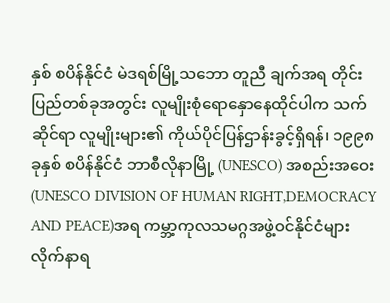နှစ် စပိန်နိုင်ငံ မဲဒရစ်မြို့သဘော တူညီ ချက်အရ တိုင်းပြည်တစ်ခုအတွင်း လူမျိုးစုံရောနှောနေထိုင်ပါက သက်ဆိုင်ရာ လူမျိုးများ၏ ကိုယ်ပိုင်ပြန်ဌာန်းခွင့်ရှိရန်၊ ၁၉၉၈ ခုနှစ် စပိန်နိုင်ငံ ဘာစီလိုနာမြို့ (UNESCO) အစည်းအဝေး(UNESCO DIVISION OF HUMAN RIGHT,DEMOCRACY AND PEACE)အရ ကမ္ဘာ့ကုလသမဂ္ဂအဖွဲ့ဝင်နိုင်ငံများ လိုက်နာရ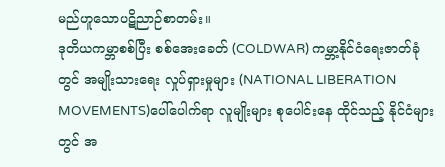မည်ဟူသောပဋိညာဉ်စာတမ်း။
ဒုတိယကမ္ဘာစစ်ပြီး စစ်အေးခေတ် (COLDWAR) ကမ္ဘာ့နိုင်ငံရေးဇာတ်ခုံတွင် အမျိုးသားရေး လှုပ်ရှားမှုများ (NATIONAL LIBERATION MOVEMENTS)ပေါ်ပေါက်ရာ လူမျိုးများ စုပေါင်းနေ ထိုင်သည့် နိုင်ငံများတွင် အ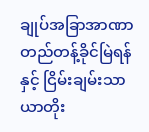ချုပ်အခြာအာဏာတည်တန့်ခိုင်မြဲရန်နှင့် ငြိမ်းချမ်းသာယာတိုး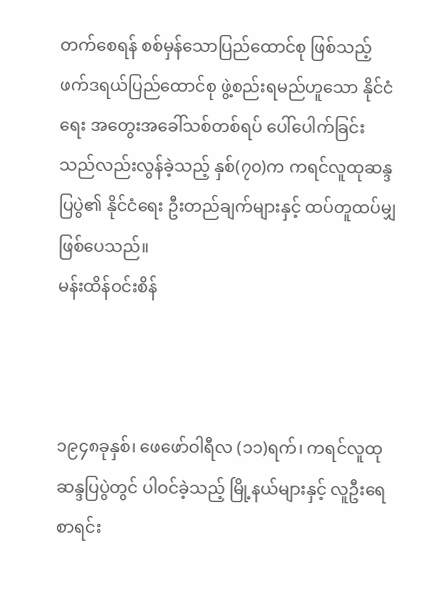တက်စေရန် စစ်မှန်သောပြည်ထောင်စု ဖြစ်သည့် ဖက်ဒရယ်ပြည်ထောင်စု ဖွဲ့စည်းရမည်ဟူသော နိုင်ငံရေး အတွေးအခေါ်သစ်တစ်ရပ် ပေါ်ပေါက်ခြင်းသည်လည်းလွန်ခဲ့သည့် နှစ်(၇၀)က ကရင်လူထုဆန္ဒပြပွဲ၏ နိုင်ငံရေး ဦးတည်ချက်များနှင့် ထပ်တူထပ်မျှဖြစ်ပေသည်။
မန်းထိန်ဝင်းစိန်



၁၉၄၈ခုနှစ်၊ ဖေဖော်ဝါရီလ (၁၁)ရက်၊ ကရင်လူထု ဆန္ဒပြပွဲတွင် ပါဝင်ခဲ့သည့် မြို့နယ်များနှင့် လူဦးရေစာရင်း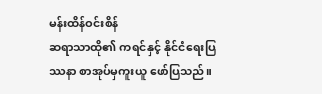မန်းထိန်ဝင်းစိန်
ဆရာသာထို၏ ကရင်နှင့် နိုင်ငံရေးပြဿနာ စာအုပ်မှကူးယူ ဖော်ပြသည်။